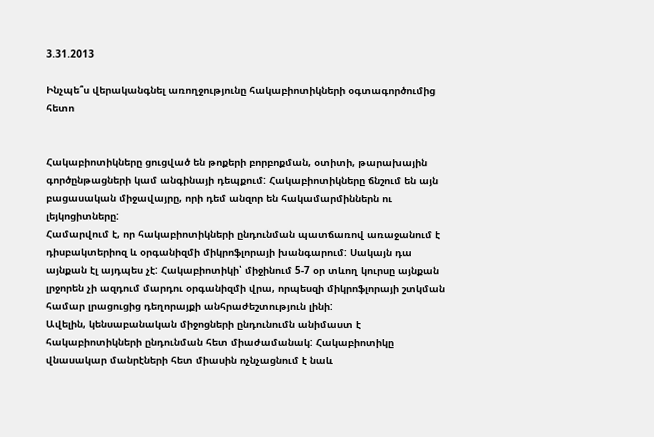3.31.2013

Ինչպե՞ս վերականգնել առողջությունը հակաբիոտիկների օգտագործումից հետո


Հակաբիոտիկները ցուցված են թոքերի բորբոքման, օտիտի, թարախային գործընթացների կամ անգինայի դեպքում: Հակաբիոտիկները ճնշում են այն բացասական միջավայրը, որի դեմ անզոր են հակամարմիններն ու լեյկոցիտները:
Համարվում է, որ հակաբիոտիկների ընդունման պատճառով առաջանում է դիսբակտերիոզ և օրգանիզմի միկրոֆլորայի խանգարում: Սակայն դա այնքան էլ այդպես չէ: Հակաբիոտիկի՝ միջինում 5-7 օր տևող կուրսը այնքան լրջորեն չի ազդում մարդու օրգանիզմի վրա, որպեսզի միկրոֆլորայի շտկման համար լրացուցից դեղորայքի անհրաժեշտություն լինի:
Ավելին, կենսաբանական միջոցների ընդունումն անիմաստ է հակաբիոտիկների ընդունման հետ միաժամանակ: Հակաբիոտիկը վնասակար մանրէների հետ միասին ոչնչացնում է նաև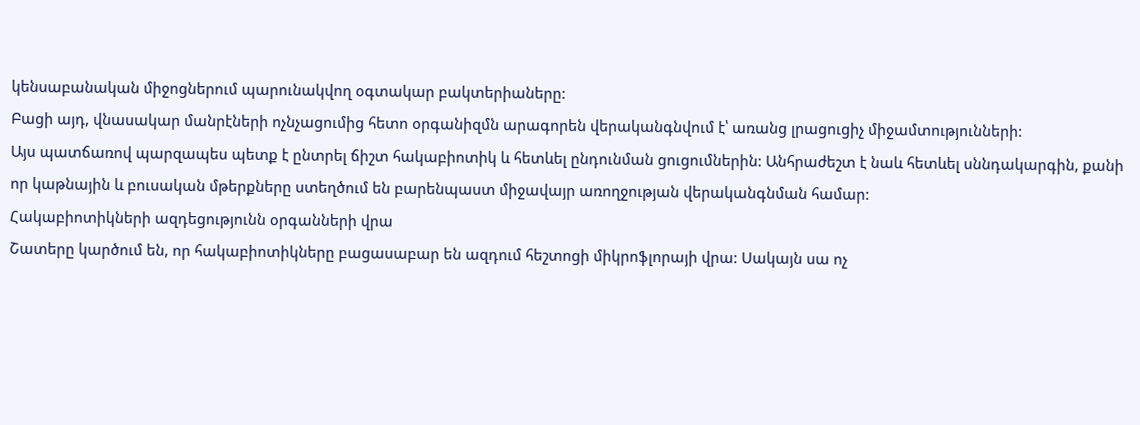կենսաբանական միջոցներում պարունակվող օգտակար բակտերիաները:
Բացի այդ, վնասակար մանրէների ոչնչացումից հետո օրգանիզմն արագորեն վերականգնվում է՝ առանց լրացուցիչ միջամտությունների:
Այս պատճառով պարզապես պետք է ընտրել ճիշտ հակաբիոտիկ և հետևել ընդունման ցուցումներին: Անհրաժեշտ է նաև հետևել սննդակարգին, քանի որ կաթնային և բուսական մթերքները ստեղծում են բարենպաստ միջավայր առողջության վերականգնման համար:
Հակաբիոտիկների ազդեցությունն օրգանների վրա
Շատերը կարծում են, որ հակաբիոտիկները բացասաբար են ազդում հեշտոցի միկրոֆլորայի վրա: Սակայն սա ոչ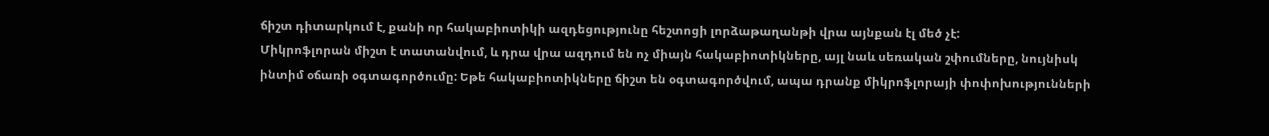ճիշտ դիտարկում է, քանի որ հակաբիոտիկի ազդեցությունը հեշտոցի լորձաթաղանթի վրա այնքան էլ մեծ չէ:
Միկրոֆլորան միշտ է տատանվում, և դրա վրա ազդում են ոչ միայն հակաբիոտիկները, այլ նաև սեռական շփումները, նույնիսկ ինտիմ օճառի օգտագործումը: Եթե հակաբիոտիկները ճիշտ են օգտագործվում, ապա դրանք միկրոֆլորայի փոփոխությունների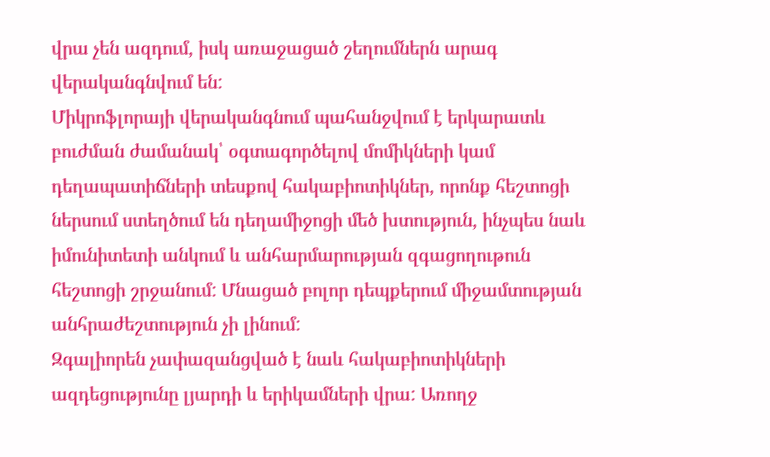վրա չեն ազդում, իսկ առաջացած շեղումներն արագ վերականգնվում են:
Միկրոֆլորայի վերականգնում պահանջվում է երկարատև բուժման ժամանակ՝ օգտագործելով մոմիկների կամ դեղապատիճների տեսքով հակաբիոտիկներ, որոնք հեշտոցի ներսում ստեղծում են դեղամիջոցի մեծ խտություն, ինչպես նաև իմունիտետի անկում և անհարմարության զգացողութուն հեշտոցի շրջանում: Մնացած բոլոր դեպքերում միջամտության անհրաժեշտություն չի լինում:
Զգալիորեն չափազանցված է նաև հակաբիոտիկների ազդեցությունը լյարդի և երիկամների վրա: Առողջ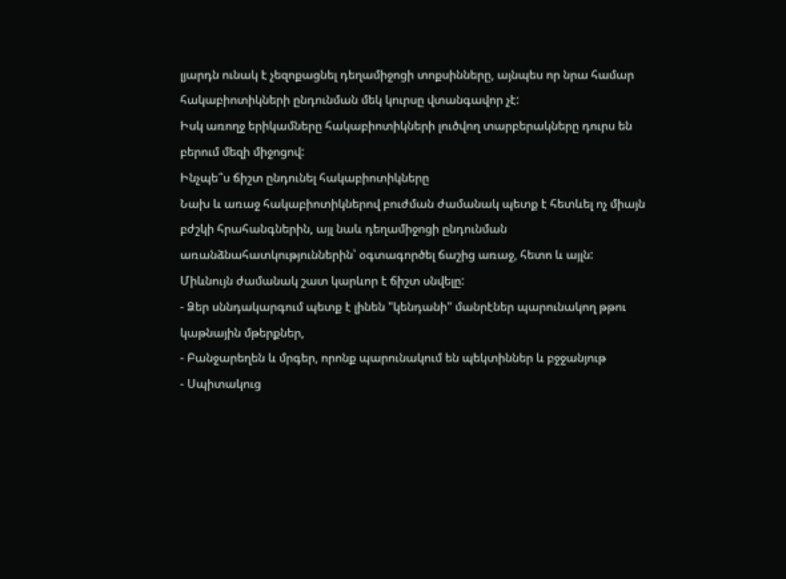լյարդն ունակ է չեզոքացնել դեղամիջոցի տոքսինները, այնպես որ նրա համար հակաբիոտիկների ընդունման մեկ կուրսը վտանգավոր չէ:
Իսկ առողջ երիկամները հակաբիոտիկների լուծվող տարբերակները դուրս են բերում մեզի միջոցով:
Ինչպե՞ս ճիշտ ընդունել հակաբիոտիկները
Նախ և առաջ հակաբիոտիկներով բուժման ժամանակ պետք է հետևել ոչ միայն բժշկի հրահանգներին, այլ նաև դեղամիջոցի ընդունման առանձնահատկություններին՝ օգտագործել ճաշից առաջ, հետո և այլն:
Միևնույն ժամանակ շատ կարևոր է ճիշտ սնվելը:
- Ձեր սննդակարգում պետք է լինեն "կենդանի" մանրէներ պարունակող թթու կաթնային մթերքներ,
- Բանջարեղեն և մրգեր, որոնք պարունակում են պեկտիններ և բջջանյութ
- Սպիտակուց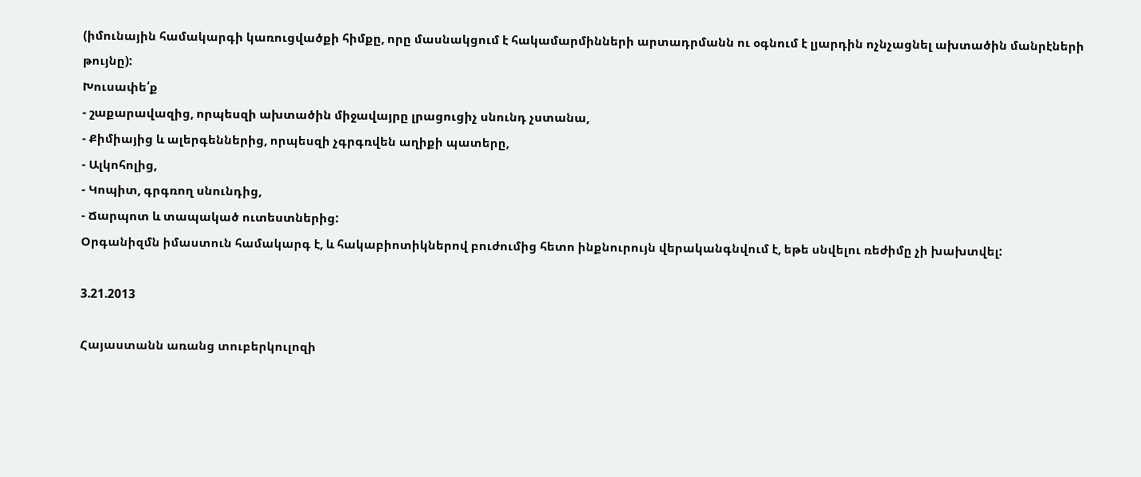(իմունային համակարգի կառուցվածքի հիմքը, որը մասնակցում է հակամարմինների արտադրմանն ու օգնում է լյարդին ոչնչացնել ախտածին մանրէների թույնը):
Խուսափե՛ք
- շաքարավազից, որպեսզի ախտածին միջավայրը լրացուցիչ սնունդ չստանա,
- Քիմիայից և ալերգեններից, որպեսզի չգրգռվեն աղիքի պատերը,
- Ալկոհոլից,
- Կոպիտ, գրգռող սնունդից,
- Ճարպոտ և տապակած ուտեստներից:
Օրգանիզմն իմաստուն համակարգ է, և հակաբիոտիկներով բուժումից հետո ինքնուրույն վերականգնվում է, եթե սնվելու ռեժիմը չի խախտվել:

3.21.2013

Հայաստանն առանց տուբերկուլոզի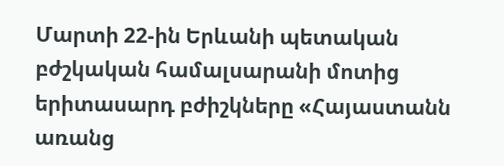Մարտի 22-ին Երևանի պետական բժշկական համալսարանի մոտից երիտասարդ բժիշկները «Հայաստանն առանց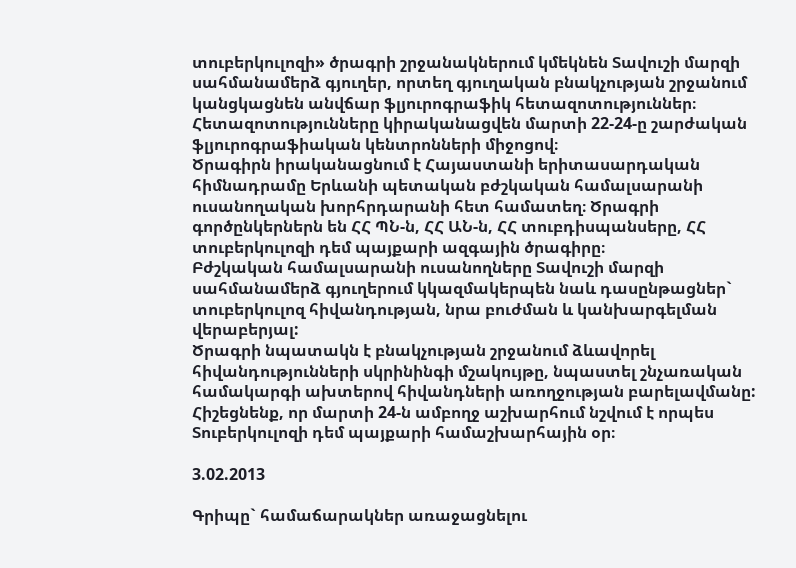տուբերկուլոզի» ծրագրի շրջանակներում կմեկնեն Տավուշի մարզի սահմանամերձ գյուղեր, որտեղ գյուղական բնակչության շրջանում կանցկացնեն անվճար ֆլյուրոգրաֆիկ հետազոտություններ։ Հետազոտությունները կիրականացվեն մարտի 22-24-ը շարժական ֆլյուրոգրաֆիական կենտրոնների միջոցով։
Ծրագիրն իրականացնում է Հայաստանի երիտասարդական հիմնադրամը Երևանի պետական բժշկական համալսարանի ուսանողական խորհրդարանի հետ համատեղ։ Ծրագրի գործընկերներն են ՀՀ ՊՆ-ն, ՀՀ ԱՆ-ն, ՀՀ տուբդիսպանսերը, ՀՀ տուբերկուլոզի դեմ պայքարի ազգային ծրագիրը։
Բժշկական համալսարանի ուսանողները Տավուշի մարզի սահմանամերձ գյուղերում կկազմակերպեն նաև դասընթացներ` տուբերկուլոզ հիվանդության, նրա բուժման և կանխարգելման վերաբերյալ:
Ծրագրի նպատակն է բնակչության շրջանում ձևավորել հիվանդությունների սկրինինգի մշակույթը, նպաստել շնչառական համակարգի ախտերով հիվանդների առողջության բարելավմանը:
Հիշեցնենք, որ մարտի 24-ն ամբողջ աշխարհում նշվում է որպես Տուբերկուլոզի դեմ պայքարի համաշխարհային օր։

3.02.2013

Գրիպը` համաճարակներ առաջացնելու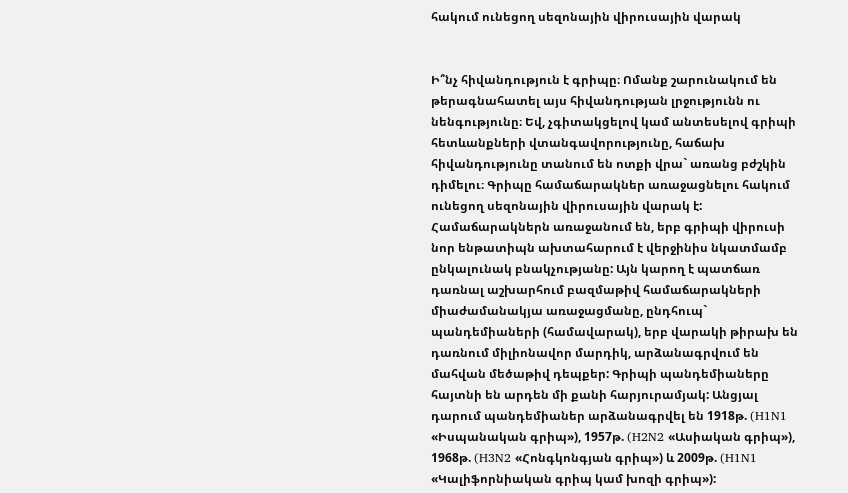հակում ունեցող սեզոնային վիրուսային վարակ


Ի՞նչ հիվանդություն է գրիպը։ Ոմանք շարունակում են թերագնահատել այս հիվանդության լրջությունն ու նենգությունը։ Եվ, չգիտակցելով կամ անտեսելով գրիպի հետևանքների վտանգավորությունը, հաճախ հիվանդությունը տանում են ոտքի վրա` առանց բժշկին դիմելու։ Գրիպը համաճարակներ առաջացնելու հակում ունեցող սեզոնային վիրուսային վարակ է: Համաճարակներն առաջանում են, երբ գրիպի վիրուսի նոր ենթատիպն ախտահարում է վերջինիս նկատմամբ ընկալունակ բնակչությանը: Այն կարող է պատճառ դառնալ աշխարհում բազմաթիվ համաճարակների միաժամանակյա առաջացմանը, ընդհուպ` պանդեմիաների (համավարակ), երբ վարակի թիրախ են դառնում միլիոնավոր մարդիկ, արձանագրվում են մահվան մեծաթիվ դեպքեր: Գրիպի պանդեմիաները հայտնի են արդեն մի քանի հարյուրամյակ: Անցյալ դարում պանդեմիաներ արձանագրվել են 1918թ. (H1N1 «Իսպանական գրիպ»), 1957թ. (H2N2 «Ասիական գրիպ»), 1968թ. (H3N2 «Հոնգկոնգյան գրիպ») և 2009թ. (H1N1 «Կալիֆորնիական գրիպ կամ խոզի գրիպ»):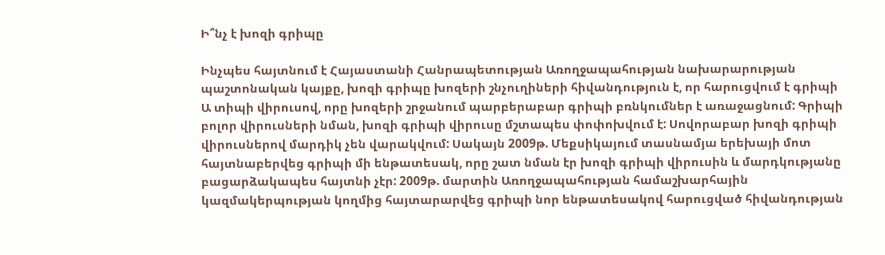Ի՞նչ է խոզի գրիպը

Ինչպես հայտնում է Հայաստանի Հանրապետության Առողջապահության նախարարության պաշտոնական կայքը, խոզի գրիպը խոզերի շնչուղիների հիվանդություն է, որ հարուցվում է գրիպի Ա տիպի վիրուսով, որը խոզերի շրջանում պարբերաբար գրիպի բռնկումներ է առաջացնում: Գրիպի բոլոր վիրուսների նման, խոզի գրիպի վիրուսը մշտապես փոփոխվում է: Սովորաբար խոզի գրիպի վիրուսներով մարդիկ չեն վարակվում: Սակայն 2009թ. Մեքսիկայում տասնամյա երեխայի մոտ հայտնաբերվեց գրիպի մի ենթատեսակ, որը շատ նման էր խոզի գրիպի վիրուսին և մարդկությանը բացարձակապես հայտնի չէր: 2009թ. մարտին Առողջապահության համաշխարհային կազմակերպության կողմից հայտարարվեց գրիպի նոր ենթատեսակով հարուցված հիվանդության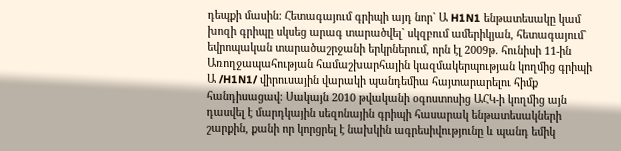դեպքի մասին: Հետագայում գրիպի այդ նոր` Ա H1N1 ենթատեսակը կամ խոզի գրիպը սկսեց արագ տարածվել` սկզբում ամերիկյան, հետագայում` եվրոպական տարածաշրջանի երկրներում, որն էլ 2009թ. հունիսի 11-ին Առողջապահության համաշխարհային կազմակերպության կողմից գրիպի Ա /H1N1/ վիրուսային վարակի պանդեմիա հայտարարելու հիմք հանդիսացավ: Սակայն 2010 թվականի օգոստոսից ԱՀԿ-ի կողմից այն դասվել է մարդկային սեզոնային գրիպի հասարակ ենթատեսակների շարքին, քանի որ կորցրել է նախկին ագրեսիվությունը և պանդ եմիկ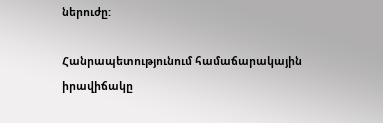ներուժը:

Հանրապետությունում համաճարակային իրավիճակը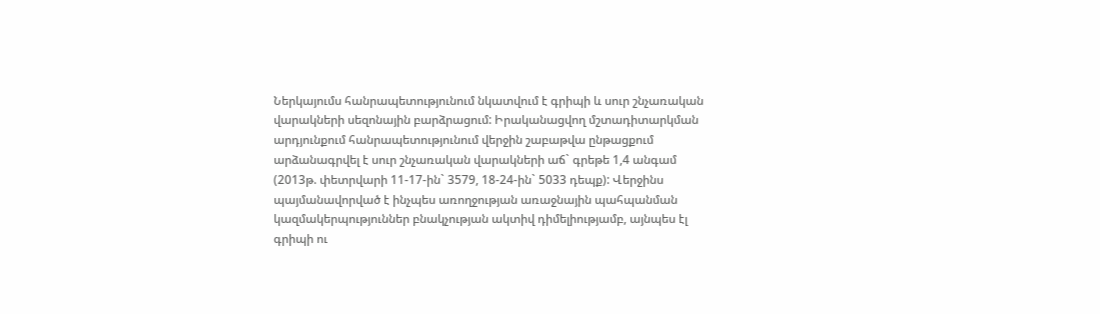Ներկայումս հանրապետությունում նկատվում է գրիպի և սուր շնչառական վարակների սեզոնային բարձրացում: Իրականացվող մշտադիտարկման արդյունքում հանրապետությունում վերջին շաբաթվա ընթացքում արձանագրվել է սուր շնչառական վարակների աճ` գրեթե 1,4 անգամ (2013թ. փետրվարի 11-17-ին` 3579, 18-24-ին` 5033 դեպք): Վերջինս պայմանավորված է ինչպես առողջության առաջնային պահպանման կազմակերպություններ բնակչության ակտիվ դիմելիությամբ, այնպես էլ գրիպի ու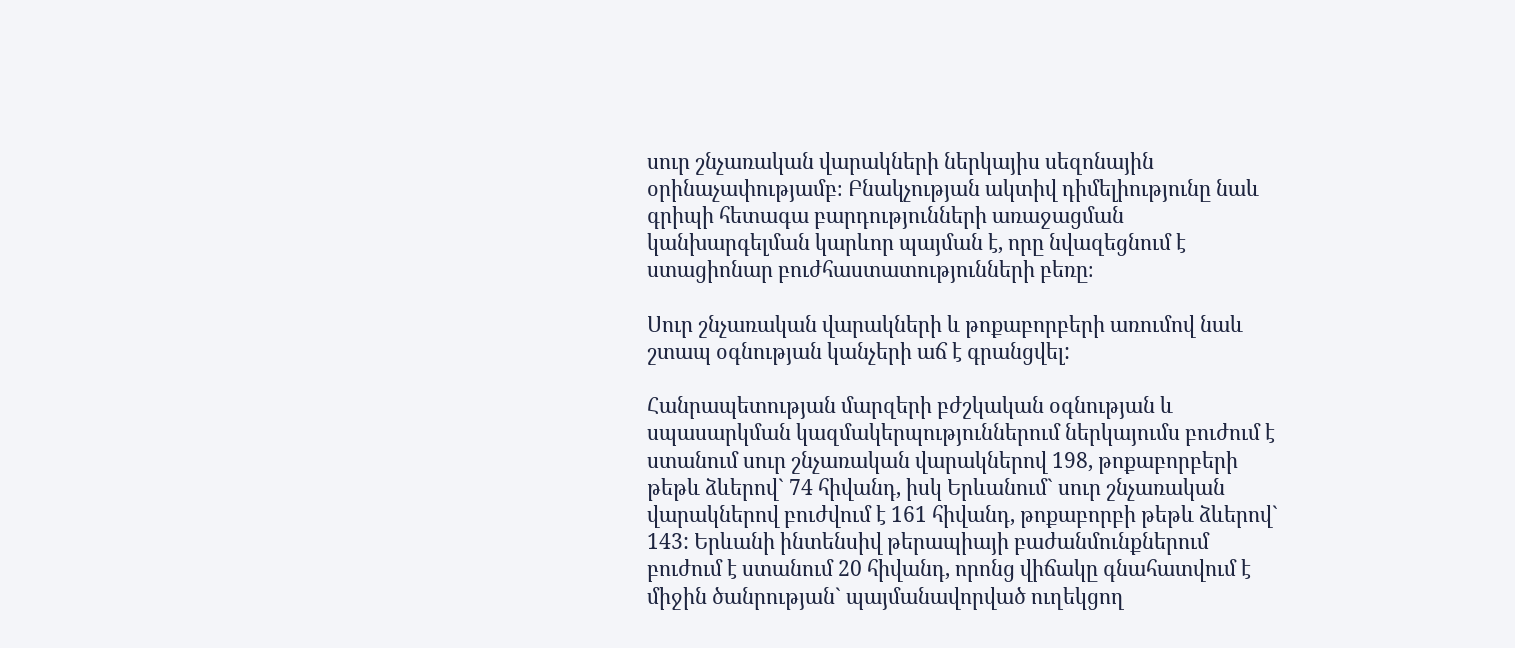սուր շնչառական վարակների ներկայիս սեզոնային օրինաչափությամբ։ Բնակչության ակտիվ դիմելիությունը նաև գրիպի հետագա բարդությունների առաջացման կանխարգելման կարևոր պայման է, որը նվազեցնում է ստացիոնար բուժհաստատությունների բեռը։

Սուր շնչառական վարակների և թոքաբորբերի առումով նաև շտապ օգնության կանչերի աճ է գրանցվել:

Հանրապետության մարզերի բժշկական օգնության և սպասարկման կազմակերպություններում ներկայումս բուժում է ստանում սուր շնչառական վարակներով 198, թոքաբորբերի թեթև ձևերով` 74 հիվանդ, իսկ Երևանում` սուր շնչառական վարակներով բուժվում է 161 հիվանդ, թոքաբորբի թեթև ձևերով` 143: Երևանի ինտենսիվ թերապիայի բաժանմունքներում բուժում է ստանում 20 հիվանդ, որոնց վիճակը գնահատվում է միջին ծանրության` պայմանավորված ուղեկցող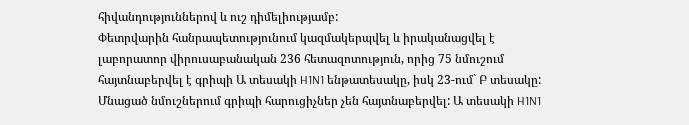հիվանդություններով և ուշ դիմելիությամբ:
Փետրվարին հանրապետությունում կազմակերպվել և իրականացվել է լաբորատոր վիրուսաբանական 236 հետազոտություն, որից 75 նմուշում հայտնաբերվել է գրիպի Ա տեսակի H1N1 ենթատեսակը, իսկ 23-ում` Բ տեսակը: Մնացած նմուշներում գրիպի հարուցիչներ չեն հայտնաբերվել: Ա տեսակի H1N1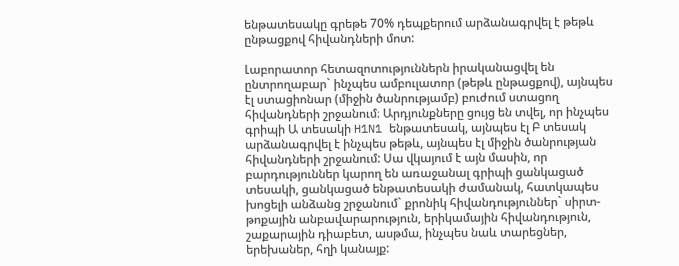ենթատեսակը գրեթե 70% դեպքերում արձանագրվել է թեթև ընթացքով հիվանդների մոտ:

Լաբորատոր հետազոտություններն իրականացվել են ընտրողաբար` ինչպես ամբուլատոր (թեթև ընթացքով), այնպես էլ ստացիոնար (միջին ծանրությամբ) բուժում ստացող հիվանդների շրջանում։ Արդյունքները ցույց են տվել, որ ինչպես գրիպի Ա տեսակի H1N1 ենթատեսակ, այնպես էլ Բ տեսակ արձանագրվել է ինչպես թեթև, այնպես էլ միջին ծանրության հիվանդների շրջանում: Սա վկայում է այն մասին, որ բարդություններ կարող են առաջանալ գրիպի ցանկացած տեսակի, ցանկացած ենթատեսակի ժամանակ, հատկապես խոցելի անձանց շրջանում` քրոնիկ հիվանդություններ` սիրտ-թոքային անբավարարություն, երիկամային հիվանդություն, շաքարային դիաբետ, ասթմա, ինչպես նաև տարեցներ, երեխաներ, հղի կանայք: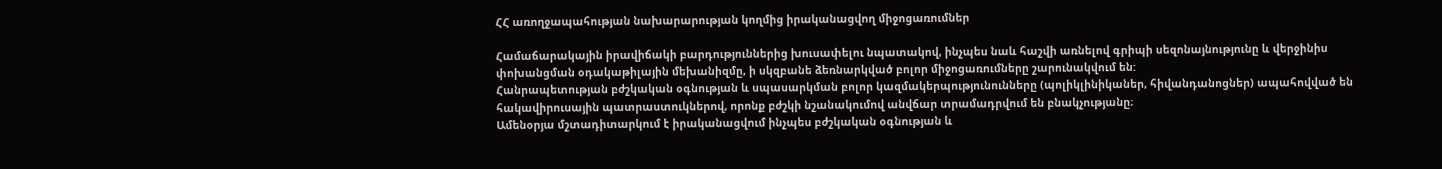ՀՀ առողջապահության նախարարության կողմից իրականացվող միջոցառումներ

Համաճարակային իրավիճակի բարդություններից խուսափելու նպատակով, ինչպես նաև հաշվի առնելով գրիպի սեզոնայնությունը և վերջինիս փոխանցման օդակաթիլային մեխանիզմը, ի սկզբանե ձեռնարկված բոլոր միջոցառումները շարունակվում են:
Հանրապետության բժշկական օգնության և սպասարկման բոլոր կազմակերպությունունները (պոլիկլինիկաներ, հիվանդանոցներ) ապահովված են հակավիրուսային պատրաստուկներով, որոնք բժշկի նշանակումով անվճար տրամադրվում են բնակչությանը։
Ամենօրյա մշտադիտարկում է իրականացվում ինչպես բժշկական օգնության և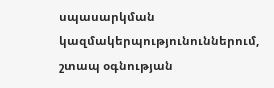սպասարկման կազմակերպությունուններում, շտապ օգնության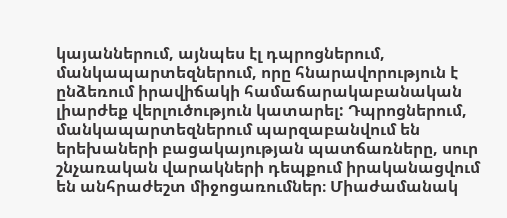կայաններում, այնպես էլ դպրոցներում, մանկապարտեզներում, որը հնարավորություն է ընձեռում իրավիճակի համաճարակաբանական լիարժեք վերլուծություն կատարել: Դպրոցներում, մանկապարտեզներում պարզաբանվում են երեխաների բացակայության պատճառները, սուր շնչառական վարակների դեպքում իրականացվում են անհրաժեշտ միջոցառումներ։ Միաժամանակ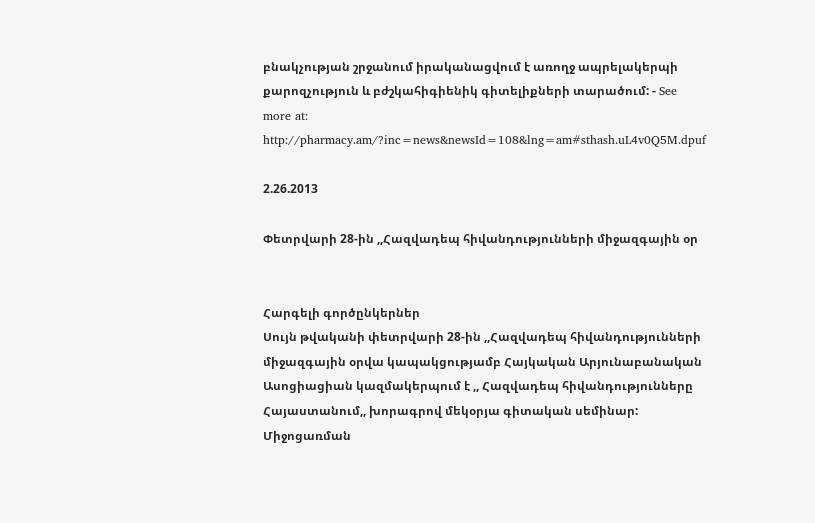բնակչության շրջանում իրականացվում է առողջ ապրելակերպի քարոզչություն և բժշկահիգիենիկ գիտելիքների տարածում: - See more at: http://pharmacy.am/?inc=news&newsId=108&lng=am#sthash.uL4v0Q5M.dpuf

2.26.2013

Փետրվարի 28-ին ,,Հազվադեպ հիվանդությունների միջազգային օր


Հարգելի գործընկերներ
Սույն թվականի փետրվարի 28-ին ,,Հազվադեպ հիվանդությունների միջազգային օրվա կապակցությամբ Հայկական Արյունաբանական Ասոցիացիան կազմակերպում է ,, Հազվադեպ հիվանդությունները Հայաստանում,, խորագրով մեկօրյա գիտական սեմինար: Միջոցառման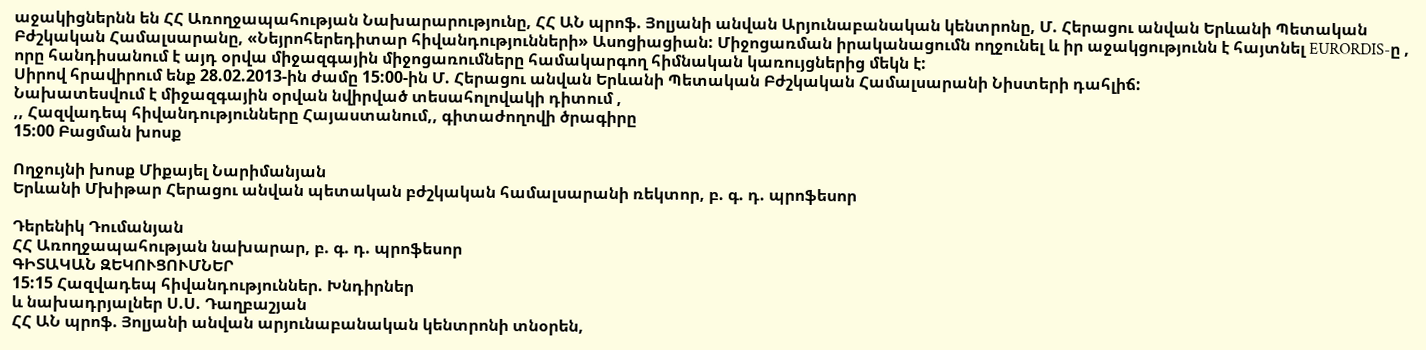աջակիցներնն են ՀՀ Առողջապահության Նախարարությունը, ՀՀ ԱՆ պրոֆ. Յոլյանի անվան Արյունաբանական կենտրոնը, Մ. Հերացու անվան Երևանի Պետական Բժշկական Համալսարանը, «Նեյրոհերեդիտար հիվանդությունների» Ասոցիացիան: Միջոցառման իրականացումն ողջունել և իր աջակցությունն է հայտնել EURORDIS-ը , որը հանդիսանում է այդ օրվա միջազգային միջոցառումները համակարգող հիմնական կառույցներից մեկն է:
Սիրով հրավիրում ենք 28.02.2013-ին ժամը 15:00-ին Մ. Հերացու անվան Երևանի Պետական Բժշկական Համալսարանի Նիստերի դահլիճ:
Նախատեսվում է միջազգային օրվան նվիրված տեսահոլովակի դիտում ,
,, Հազվադեպ հիվանդությունները Հայաստանում,, գիտաժողովի ծրագիրը
15:00 Բացման խոսք

Ողջույնի խոսք Միքայել Նարիմանյան
Երևանի Մխիթար Հերացու անվան պետական բժշկական համալսարանի ռեկտոր, բ. գ. դ. պրոֆեսոր

Դերենիկ Դումանյան
ՀՀ Առողջապահության նախարար, բ. գ. դ. պրոֆեսոր
ԳԻՏԱԿԱՆ ԶԵԿՈՒՑՈՒՄՆԵՐ
15:15 Հազվադեպ հիվանդություններ. Խնդիրներ
և նախադրյալներ Ս.Ս. Դաղբաշյան
ՀՀ ԱՆ պրոֆ. Յոլյանի անվան արյունաբանական կենտրոնի տնօրեն,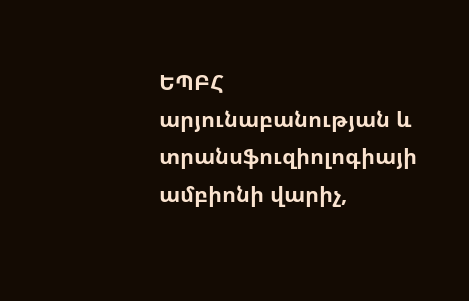ԵՊԲՀ արյունաբանության և տրանսֆուզիոլոգիայի ամբիոնի վարիչ,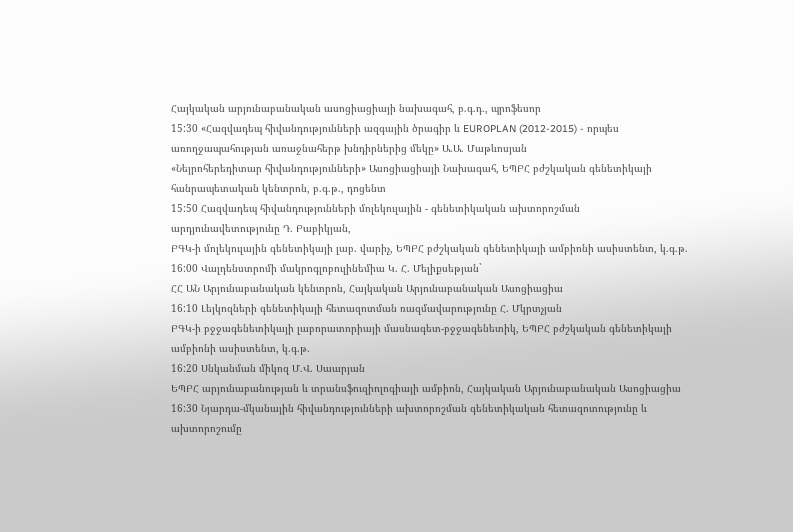Հայկական արյունաբանական ասոցիացիայի նախագահ, բ.գ.դ., պրոֆեսոր
15:30 «Հազվադեպ հիվանդությունների ազգային ծրագիր և EUROPLAN (2012-2015) - որպես առողջապահության առաջնահերթ խնդիրներից մեկը» Ա.Ա. Մաթևոսյան
«Նեյրոհերեդիտար հիվանդությունների» Ասոցիացիայի Նախագահ, ԵՊԲՀ բժշկական գենետիկայի հանրապետական կենտրոն, բ.գ.թ., դոցենտ
15:50 Հազվադեպ հիվանդությունների մոլեկուլային - գենետիկական ախտորոշման արդյունավետությունը Դ. Բաբիկյան,
ԲԳԿ-ի մոլեկուլային գենետիկայի լաբ. վարիչ, ԵՊԲՀ բժշկական գենետիկայի ամբիոնի ասիստենտ, կ.գ.թ.
16:00 Վալդենստրոմի մակրոգլոբուլինեմիա Կ. Հ. Մելիքսեթյան`
ՀՀ ԱՆ Արյունաբանական կենտրոն, Հայկական Արյունաբանական Ասոցիացիա
16:10 Լեյկոզների գենետիկայի հետազոտման ռազմավարությունը Հ. Մկրտչյան
ԲԳԿ-ի բջջագենետիկայի լաբորատորիայի մասնագետ-բջջագենետիկ, ԵՊԲՀ բժշկական գենետիկայի ամբիոնի ասիստենտ, կ.գ.թ.
16:20 Սնկանման միկոզ Մ.Վ. Սաարյան
ԵՊԲՀ արյունաբանության և տրանսֆուզիոլոգիայի ամբիոն, Հայկական Արյունաբանական Ասոցիացիա
16:30 Նյարդա-մկանային հիվանդությունների ախտորոշման գենետիկական հետազոտությունը և ախտորոշումը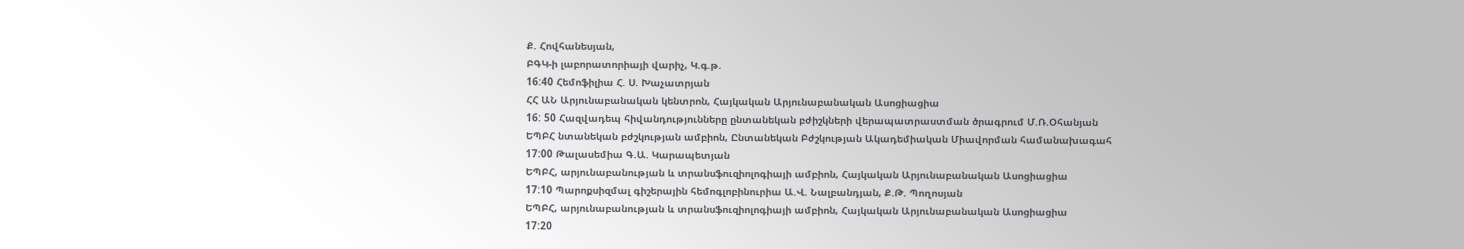Ք. Հովհանեսյան,
ԲԳԿ-ի լաբորատորիայի վարիչ, Կ.գ.թ.
16:40 Հեմոֆիլիա Հ. Ս. Խաչատրյան
ՀՀ ԱՆ Արյունաբանական կենտրոն, Հայկական Արյունաբանական Ասոցիացիա
16: 50 Հազվադեպ հիվանդությունները ընտանեկան բժիշկների վերապատրաստման ծրագրում Մ.Ռ.Օհանյան
ԵՊԲՀ նտանեկան բժշկության ամբիոն, Ընտանեկան Բժշկության Ակադեմիական Միավորման համանախագահ
17:00 Թալասեմիա Գ.Ա. Կարապետյան
ԵՊԲՀ, արյունաբանության և տրանսֆուզիոլոգիայի ամբիոն, Հայկական Արյունաբանական Ասոցիացիա
17:10 Պարոքսիզմալ գիշերային հեմոգլոբինուրիա Ա.Վ. Նալբանդյան, Ք.Թ. Պողոսյան
ԵՊԲՀ, արյունաբանության և տրանսֆուզիոլոգիայի ամբիոն, Հայկական Արյունաբանական Ասոցիացիա
17:20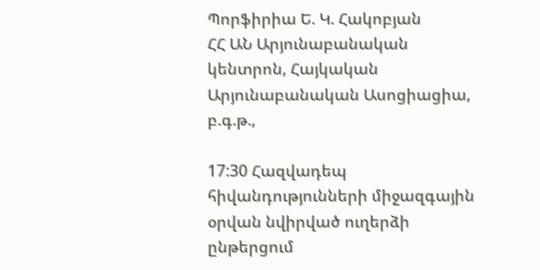Պորֆիրիա Ե. Կ. Հակոբյան
ՀՀ ԱՆ Արյունաբանական կենտրոն, Հայկական Արյունաբանական Ասոցիացիա, բ.գ.թ.,

17:30 Հազվադեպ հիվանդությունների միջազգային օրվան նվիրված ուղերձի ընթերցում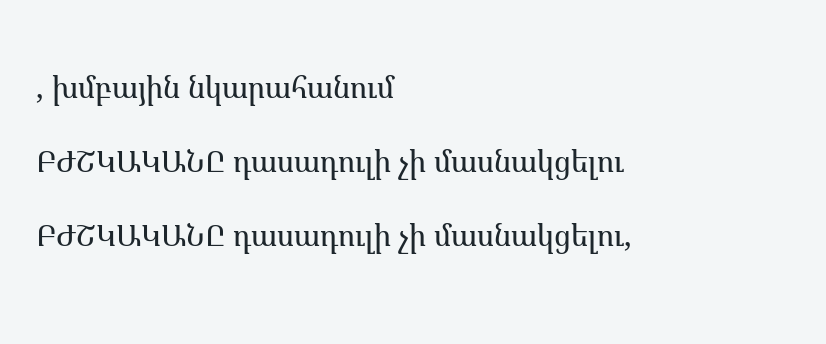, խմբային նկարահանում

ԲԺՇԿԱԿԱՆԸ դասադուլի չի մասնակցելու

ԲԺՇԿԱԿԱՆԸ դասադուլի չի մասնակցելու,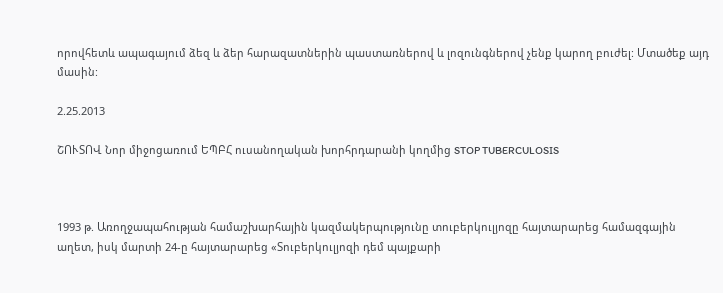որովհետև ապագայում ձեզ և ձեր հարազատներին պաստառներով և լոզունգներով չենք կարող բուժել: Մտածեք այդ մասին:

2.25.2013

ՇՈՒՏՈՎ Նոր միջոցառում ԵՊԲՀ ուսանողական խորհրդարանի կողմից STOP TUBERCULOSIS



1993 թ. Առողջապահության համաշխարհային կազմակերպությունը տուբերկուլյոզը հայտարարեց համազգային աղետ, իսկ մարտի 24-ը հայտարարեց «Տուբերկուլյոզի դեմ պայքարի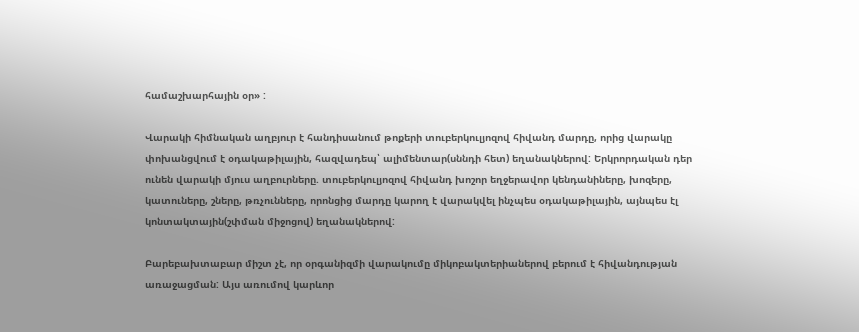համաշխարհային օր» :

Վարակի հիմնական աղբյուր է հանդիսանում թոքերի տուբերկուլյոզով հիվանդ մարդը, որից վարակը փոխանցվում է օդակաթիլային, հազվադեպ՝ ալիմենտար(սննդի հետ) եղանակներով: Երկրորդական դեր ունեն վարակի մյուս աղբուրները. տուբերկուլյոզով հիվանդ խոշոր եղջերավոր կենդանիները, խոզերը, կատուները, շները, թռչունները, որոնցից մարդը կարող է վարակվել ինչպես օդակաթիլային, այնպես էլ կոնտակտային(շփման միջոցով) եղանակներով:

Բարեբախտաբար միշտ չէ, որ օրգանիզմի վարակումը միկոբակտերիաներով բերում է հիվանդության առաջացման: Այս առումով կարևոր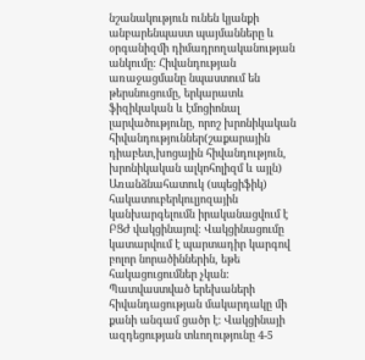նշանակություն ունեն կյանքի անբարենպաստ պայմանները և օրգանիզմի դիմադրողականության անկումը: Հիվանդության առաջացմանը նպաստում են թերսնուցումը, երկարատև ֆիզիկական և էմոցիոնալ լարվածությունը, որոշ խրոնիկական հիվանդություններ(շաքարային դիաբետ,խոցային հիվանդություն, խրոնիկական ալկոհոլիզմ և այլն)
Առանձնահատուկ (սպեցիֆիկ) հակատուբերկուլյոզային կանխարգելումն իրականացվում է ԲՑԺ վակցինայով: Վակցինացումը կատարվում է պարտադիր կարգով բոլոր նորածիններին, եթե հակացուցումներ չկան: Պատվաստված երեխաների հիվանդացության մակարդակը մի քանի անգամ ցածր է: Վակցինայի ազդեցության տևողությունը 4-5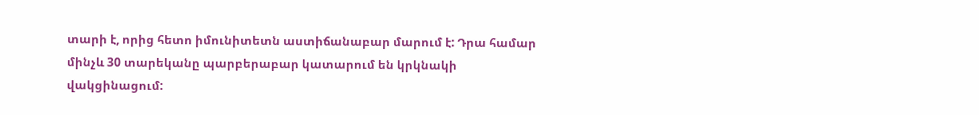տարի է, որից հետո իմունիտետն աստիճանաբար մարում է: Դրա համար մինչև 30 տարեկանը պարբերաբար կատարում են կրկնակի վակցինացում: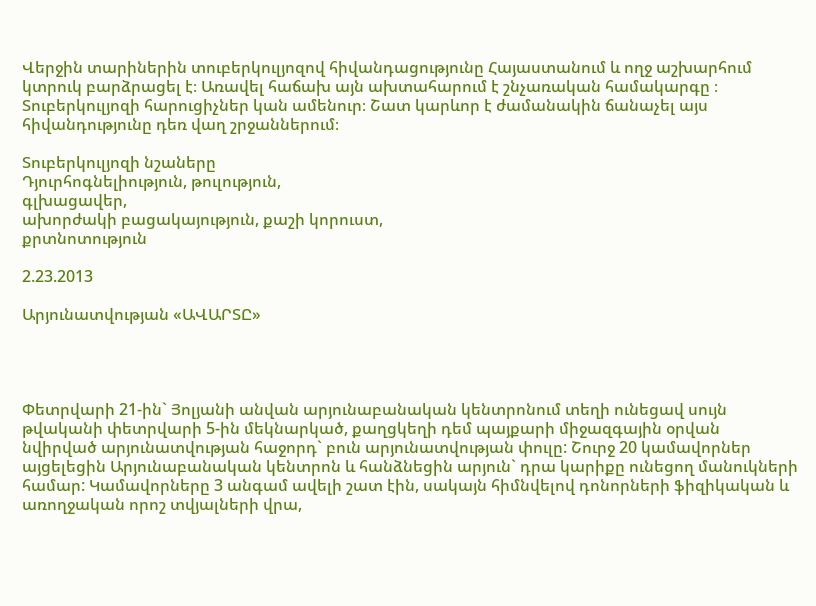Վերջին տարիներին տուբերկուլյոզով հիվանդացությունը Հայաստանում և ողջ աշխարհում կտրուկ բարձրացել է։ Առավել հաճախ այն ախտահարում է շնչառական համակարգը ։ Տուբերկուլյոզի հարուցիչներ կան ամենուր։ Շատ կարևոր է ժամանակին ճանաչել այս հիվանդությունը դեռ վաղ շրջաններում։

Տուբերկուլյոզի նշաները
Դյուրհոգնելիություն, թուլություն,
գլխացավեր,
ախորժակի բացակայություն, քաշի կորուստ,
քրտնոտություն

2.23.2013

Արյունատվության «ԱՎԱՐՏԸ»




Փետրվարի 21-ին` Յոլյանի անվան արյունաբանական կենտրոնում տեղի ունեցավ սույն թվականի փետրվարի 5-ին մեկնարկած, քաղցկեղի դեմ պայքարի միջազգային օրվան նվիրված արյունատվության հաջորդ` բուն արյունատվության փուլը: Շուրջ 20 կամավորներ այցելեցին Արյունաբանական կենտրոն և հանձնեցին արյուն` դրա կարիքը ունեցող մանուկների համար: Կամավորները 3 անգամ ավելի շատ էին, սակայն հիմնվելով դոնորների ֆիզիկական և առողջական որոշ տվյալների վրա,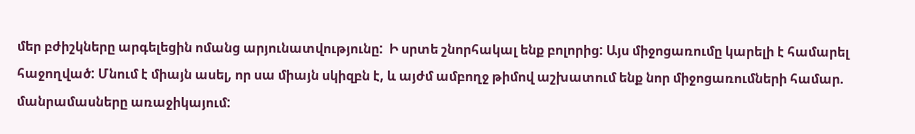մեր բժիշկները արգելեցին ոմանց արյունատվությունը:  Ի սրտե շնորհակալ ենք բոլորից: Այս միջոցառումը կարելի է համարել հաջողված: Մնում է միայն ասել, որ սա միայն սկիզբն է, և այժմ ամբողջ թիմով աշխատում ենք նոր միջոցառումների համար. մանրամասները առաջիկայում: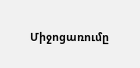Միջոցառումը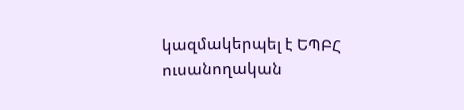կազմակերպել է ԵՊԲՀ ուսանողական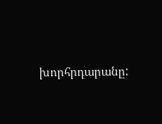խորհրդարանը: